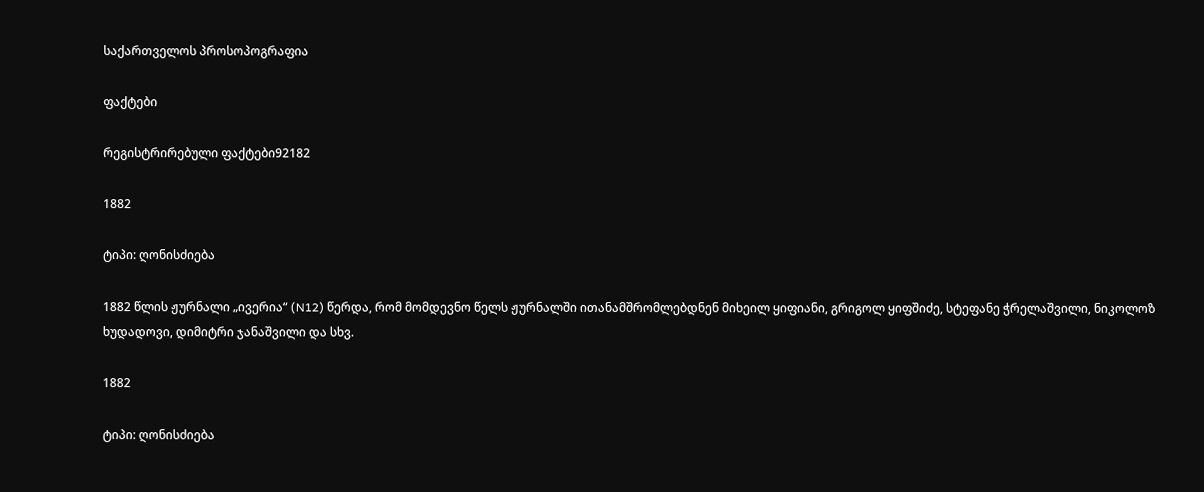საქართველოს პროსოპოგრაფია

ფაქტები

რეგისტრირებული ფაქტები92182

1882

ტიპი: ღონისძიება

1882 წლის ჟურნალი „ივერია“ (N12) წერდა, რომ მომდევნო წელს ჟურნალში ითანამშრომლებდნენ მიხეილ ყიფიანი, გრიგოლ ყიფშიძე, სტეფანე ჭრელაშვილი, ნიკოლოზ ხუდადოვი, დიმიტრი ჯანაშვილი და სხვ.

1882

ტიპი: ღონისძიება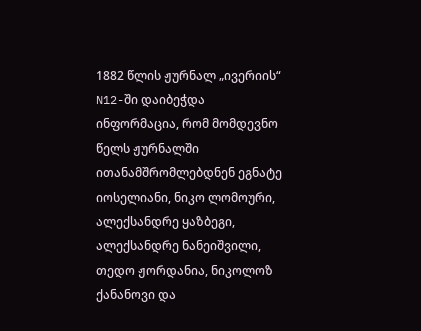1882 წლის ჟურნალ „ივერიის“ N12-ში დაიბეჭდა ინფორმაცია, რომ მომდევნო წელს ჟურნალში ითანამშრომლებდნენ ეგნატე იოსელიანი, ნიკო ლომოური, ალექსანდრე ყაზბეგი, ალექსანდრე ნანეიშვილი, თედო ჟორდანია, ნიკოლოზ ქანანოვი და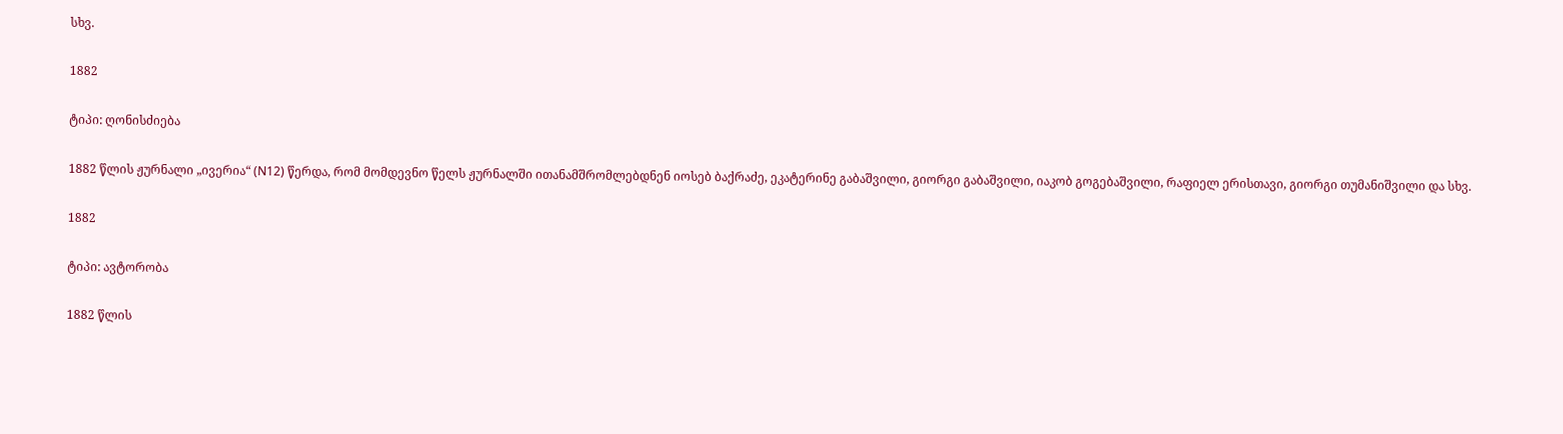სხვ.

1882

ტიპი: ღონისძიება

1882 წლის ჟურნალი „ივერია“ (N12) წერდა, რომ მომდევნო წელს ჟურნალში ითანამშრომლებდნენ იოსებ ბაქრაძე, ეკატერინე გაბაშვილი, გიორგი გაბაშვილი, იაკობ გოგებაშვილი, რაფიელ ერისთავი, გიორგი თუმანიშვილი და სხვ.

1882

ტიპი: ავტორობა

1882 წლის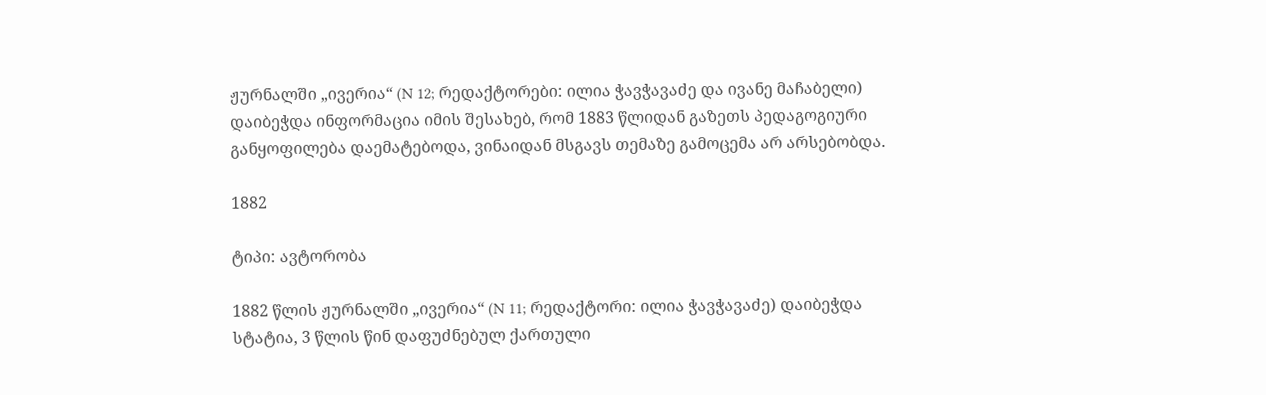ჟურნალში „ივერია“ (N 12; რედაქტორები: ილია ჭავჭავაძე და ივანე მაჩაბელი) დაიბეჭდა ინფორმაცია იმის შესახებ, რომ 1883 წლიდან გაზეთს პედაგოგიური განყოფილება დაემატებოდა, ვინაიდან მსგავს თემაზე გამოცემა არ არსებობდა.

1882

ტიპი: ავტორობა

1882 წლის ჟურნალში „ივერია“ (N 11; რედაქტორი: ილია ჭავჭავაძე) დაიბეჭდა სტატია, 3 წლის წინ დაფუძნებულ ქართული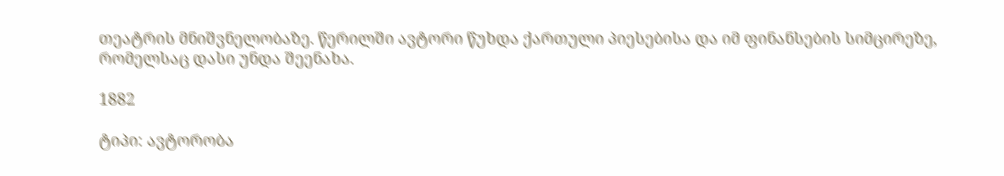თეატრის მნიშვნელობაზე. წერილში ავტორი წუხდა ქართული პიესებისა და იმ ფინანსების სიმცირეზე, რომელსაც დასი უნდა შეენახა.

1882

ტიპი: ავტორობა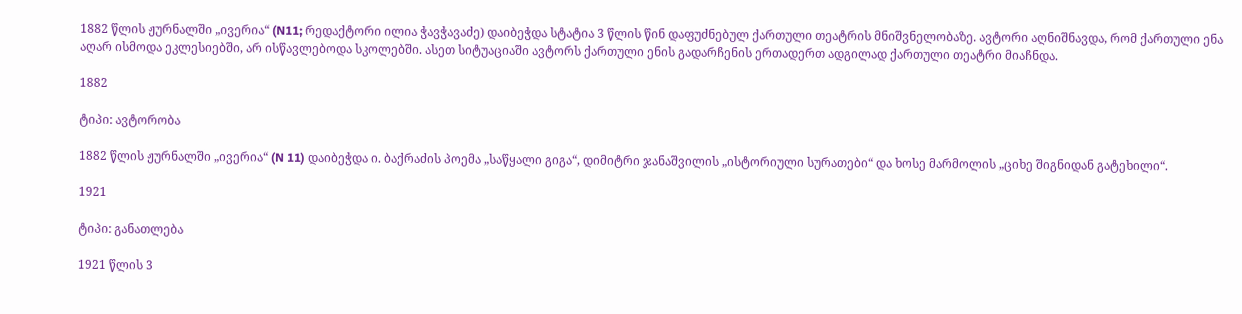1882 წლის ჟურნალში „ივერია“ (N11; რედაქტორი ილია ჭავჭავაძე) დაიბეჭდა სტატია 3 წლის წინ დაფუძნებულ ქართული თეატრის მნიშვნელობაზე. ავტორი აღნიშნავდა, რომ ქართული ენა აღარ ისმოდა ეკლესიებში, არ ისწავლებოდა სკოლებში. ასეთ სიტუაციაში ავტორს ქართული ენის გადარჩენის ერთადერთ ადგილად ქართული თეატრი მიაჩნდა.

1882

ტიპი: ავტორობა

1882 წლის ჟურნალში „ივერია“ (N 11) დაიბეჭდა ი. ბაქრაძის პოემა „საწყალი გიგა“, დიმიტრი ჯანაშვილის „ისტორიული სურათები“ და ხოსე მარმოლის „ციხე შიგნიდან გატეხილი“.

1921

ტიპი: განათლება

1921 წლის 3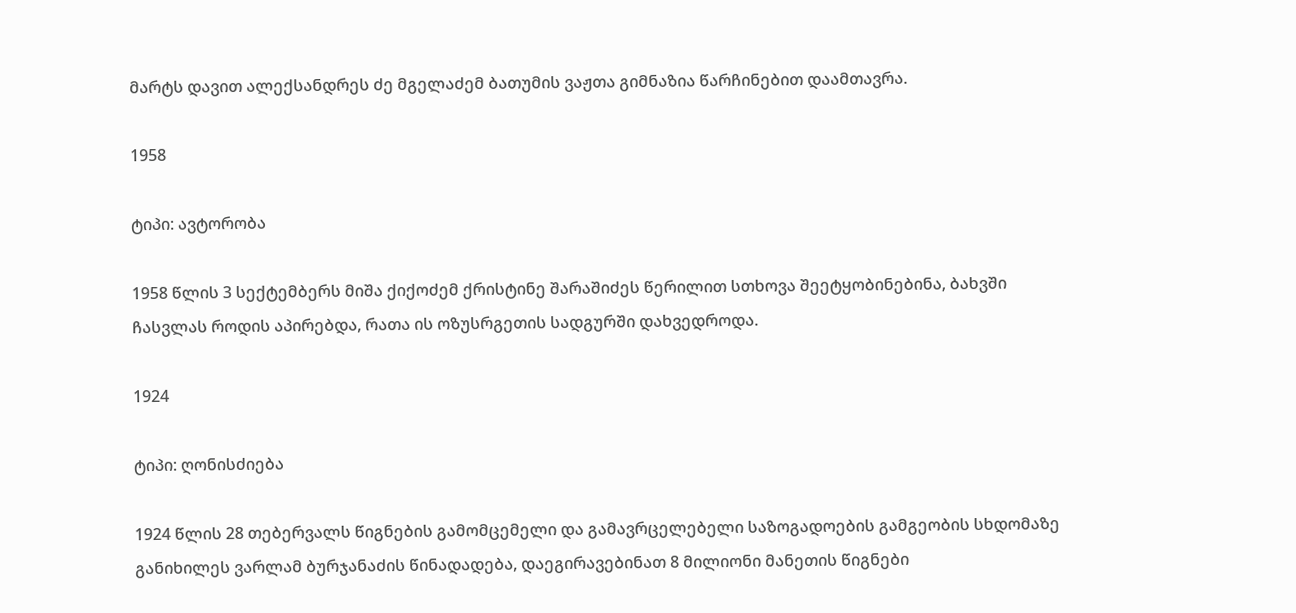მარტს დავით ალექსანდრეს ძე მგელაძემ ბათუმის ვაჟთა გიმნაზია წარჩინებით დაამთავრა.

1958

ტიპი: ავტორობა

1958 წლის 3 სექტემბერს მიშა ქიქოძემ ქრისტინე შარაშიძეს წერილით სთხოვა შეეტყობინებინა, ბახვში ჩასვლას როდის აპირებდა, რათა ის ოზუსრგეთის სადგურში დახვედროდა.

1924

ტიპი: ღონისძიება

1924 წლის 28 თებერვალს წიგნების გამომცემელი და გამავრცელებელი საზოგადოების გამგეობის სხდომაზე განიხილეს ვარლამ ბურჯანაძის წინადადება, დაეგირავებინათ 8 მილიონი მანეთის წიგნები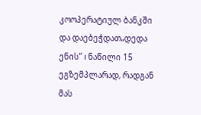კოოპერატიულ ბანკში და დაებეჭდათ„დედა ენის“ I ნაწილი 15 ეგზემპლარად, რადგან მას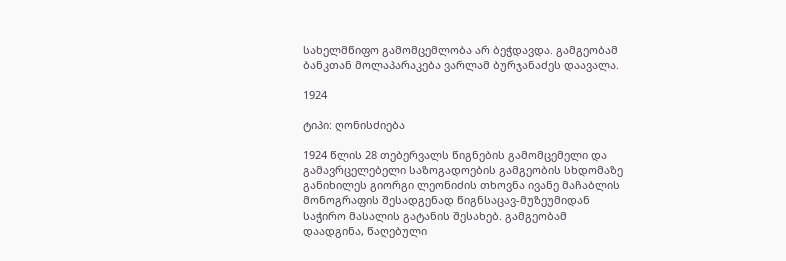სახელმწიფო გამომცემლობა არ ბეჭდავდა. გამგეობამ ბანკთან მოლაპარაკება ვარლამ ბურჯანაძეს დაავალა.

1924

ტიპი: ღონისძიება

1924 წლის 28 თებერვალს წიგნების გამომცემელი და გამავრცელებელი საზოგადოების გამგეობის სხდომაზე განიხილეს გიორგი ლეონიძის თხოვნა ივანე მაჩაბლის მონოგრაფის შესადგენად წიგნსაცავ-მუზეუმიდან საჭირო მასალის გატანის შესახებ. გამგეობამ დაადგინა, წაღებული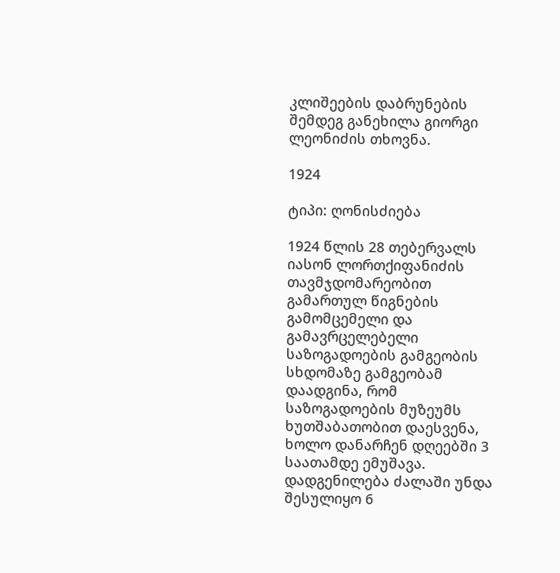კლიშეების დაბრუნების შემდეგ განეხილა გიორგი ლეონიძის თხოვნა.

1924

ტიპი: ღონისძიება

1924 წლის 28 თებერვალს იასონ ლორთქიფანიძის თავმჯდომარეობით გამართულ წიგნების გამომცემელი და გამავრცელებელი საზოგადოების გამგეობის სხდომაზე გამგეობამ დაადგინა, რომ საზოგადოების მუზეუმს ხუთშაბათობით დაესვენა, ხოლო დანარჩენ დღეებში 3 საათამდე ემუშავა. დადგენილება ძალაში უნდა შესულიყო 6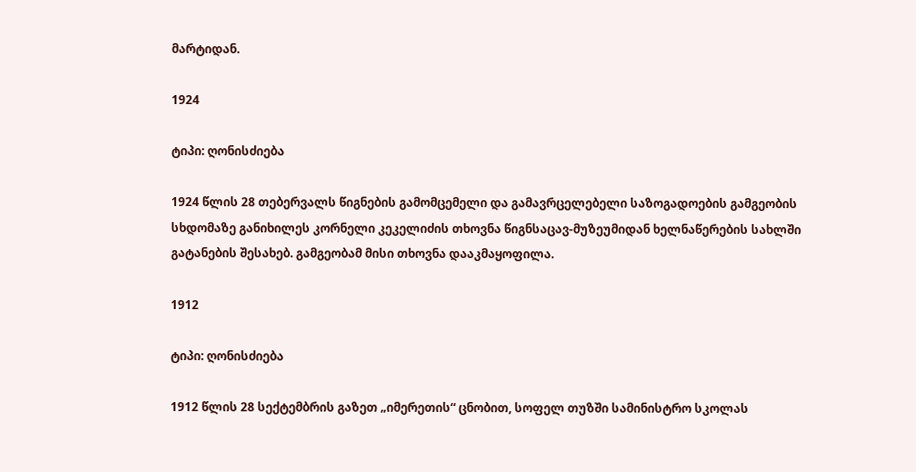მარტიდან.

1924

ტიპი: ღონისძიება

1924 წლის 28 თებერვალს წიგნების გამომცემელი და გამავრცელებელი საზოგადოების გამგეობის სხდომაზე განიხილეს კორნელი კეკელიძის თხოვნა წიგნსაცავ-მუზეუმიდან ხელნაწერების სახლში გატანების შესახებ. გამგეობამ მისი თხოვნა დააკმაყოფილა.

1912

ტიპი: ღონისძიება

1912 წლის 28 სექტემბრის გაზეთ „იმერეთის“ ცნობით, სოფელ თუზში სამინისტრო სკოლას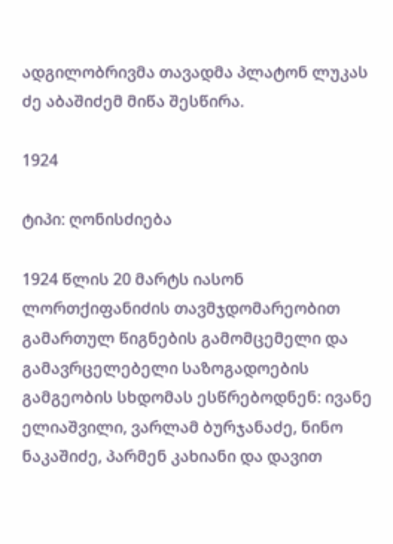ადგილობრივმა თავადმა პლატონ ლუკას ძე აბაშიძემ მიწა შესწირა.

1924

ტიპი: ღონისძიება

1924 წლის 20 მარტს იასონ ლორთქიფანიძის თავმჯდომარეობით გამართულ წიგნების გამომცემელი და გამავრცელებელი საზოგადოების გამგეობის სხდომას ესწრებოდნენ: ივანე ელიაშვილი, ვარლამ ბურჯანაძე, ნინო ნაკაშიძე, პარმენ კახიანი და დავით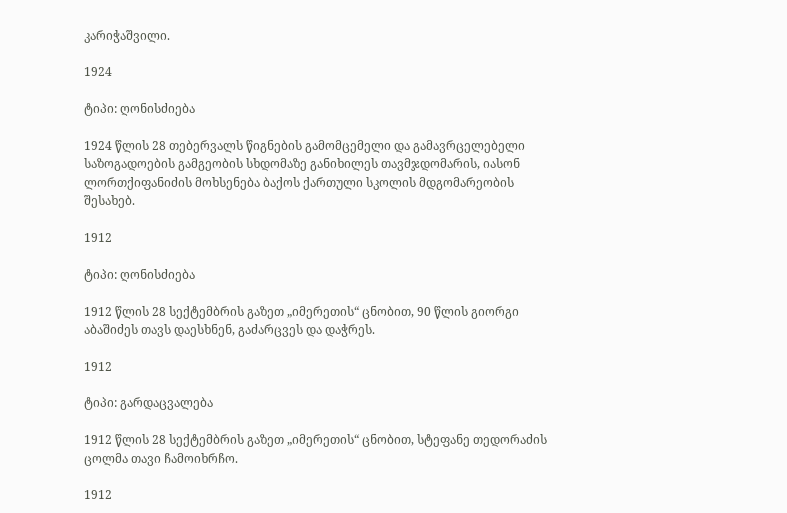კარიჭაშვილი.

1924

ტიპი: ღონისძიება

1924 წლის 28 თებერვალს წიგნების გამომცემელი და გამავრცელებელი საზოგადოების გამგეობის სხდომაზე განიხილეს თავმჯდომარის, იასონ ლორთქიფანიძის მოხსენება ბაქოს ქართული სკოლის მდგომარეობის შესახებ.

1912

ტიპი: ღონისძიება

1912 წლის 28 სექტემბრის გაზეთ „იმერეთის“ ცნობით, 90 წლის გიორგი აბაშიძეს თავს დაესხნენ, გაძარცვეს და დაჭრეს.

1912

ტიპი: გარდაცვალება

1912 წლის 28 სექტემბრის გაზეთ „იმერეთის“ ცნობით, სტეფანე თედორაძის ცოლმა თავი ჩამოიხრჩო.

1912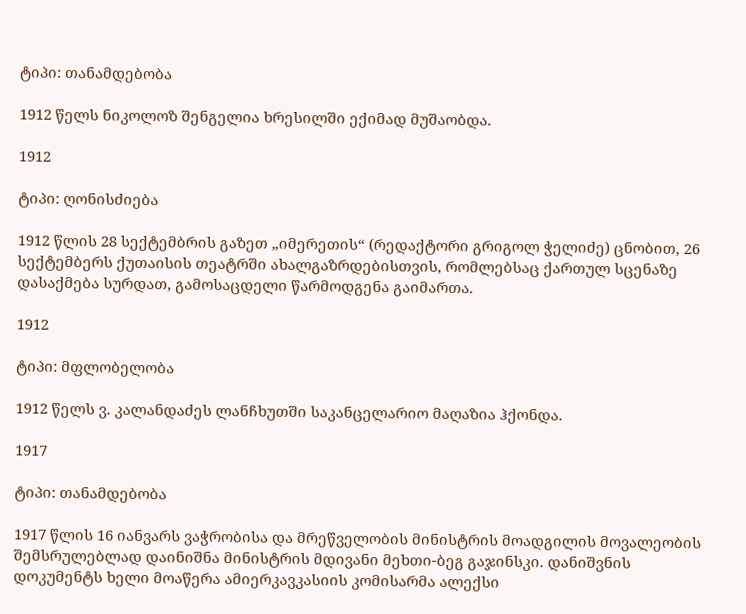ტიპი: თანამდებობა

1912 წელს ნიკოლოზ შენგელია ხრესილში ექიმად მუშაობდა.

1912

ტიპი: ღონისძიება

1912 წლის 28 სექტემბრის გაზეთ „იმერეთის“ (რედაქტორი გრიგოლ ჭელიძე) ცნობით, 26 სექტემბერს ქუთაისის თეატრში ახალგაზრდებისთვის, რომლებსაც ქართულ სცენაზე დასაქმება სურდათ, გამოსაცდელი წარმოდგენა გაიმართა.

1912

ტიპი: მფლობელობა

1912 წელს ვ. კალანდაძეს ლანჩხუთში საკანცელარიო მაღაზია ჰქონდა.

1917

ტიპი: თანამდებობა

1917 წლის 16 იანვარს ვაჭრობისა და მრეწველობის მინისტრის მოადგილის მოვალეობის შემსრულებლად დაინიშნა მინისტრის მდივანი მეხთი-ბეგ გაჯინსკი. დანიშვნის დოკუმენტს ხელი მოაწერა ამიერკავკასიის კომისარმა ალექსი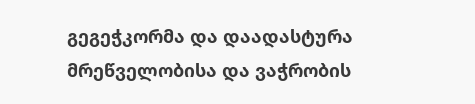გეგეჭკორმა და დაადასტურა მრეწველობისა და ვაჭრობის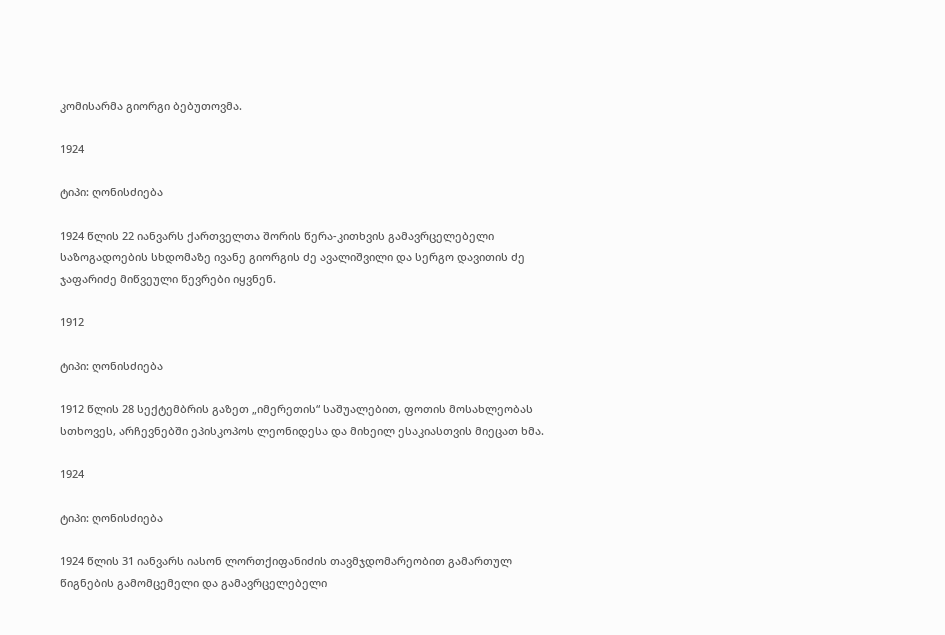კომისარმა გიორგი ბებუთოვმა.

1924

ტიპი: ღონისძიება

1924 წლის 22 იანვარს ქართველთა შორის წერა-კითხვის გამავრცელებელი საზოგადოების სხდომაზე ივანე გიორგის ძე ავალიშვილი და სერგო დავითის ძე ჯაფარიძე მიწვეული წევრები იყვნენ.

1912

ტიპი: ღონისძიება

1912 წლის 28 სექტემბრის გაზეთ „იმერეთის“ საშუალებით, ფოთის მოსახლეობას სთხოვეს, არჩევნებში ეპისკოპოს ლეონიდესა და მიხეილ ესაკიასთვის მიეცათ ხმა.

1924

ტიპი: ღონისძიება

1924 წლის 31 იანვარს იასონ ლორთქიფანიძის თავმჯდომარეობით გამართულ წიგნების გამომცემელი და გამავრცელებელი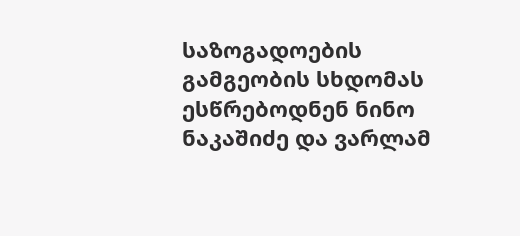საზოგადოების გამგეობის სხდომას ესწრებოდნენ ნინო ნაკაშიძე და ვარლამ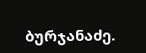ბურჯანაძე.